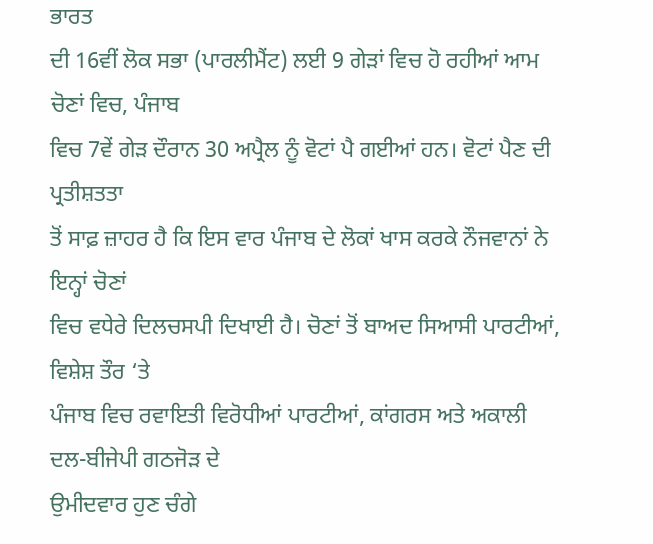ਭਾਰਤ
ਦੀ 16ਵੀਂ ਲੋਕ ਸਭਾ (ਪਾਰਲੀਮੈਂਟ) ਲਈ 9 ਗੇੜਾਂ ਵਿਚ ਹੋ ਰਹੀਆਂ ਆਮ ਚੋਣਾਂ ਵਿਚ, ਪੰਜਾਬ
ਵਿਚ 7ਵੇਂ ਗੇੜ ਦੌਰਾਨ 30 ਅਪ੍ਰੈਲ ਨੂੰ ਵੋਟਾਂ ਪੈ ਗਈਆਂ ਹਨ। ਵੋਟਾਂ ਪੈਣ ਦੀ ਪ੍ਰਤੀਸ਼ਤਤਾ
ਤੋਂ ਸਾਫ਼ ਜ਼ਾਹਰ ਹੈ ਕਿ ਇਸ ਵਾਰ ਪੰਜਾਬ ਦੇ ਲੋਕਾਂ ਖਾਸ ਕਰਕੇ ਨੌਜਵਾਨਾਂ ਨੇ ਇਨ੍ਹਾਂ ਚੋਣਾਂ
ਵਿਚ ਵਧੇਰੇ ਦਿਲਚਸਪੀ ਦਿਖਾਈ ਹੈ। ਚੋਣਾਂ ਤੋਂ ਬਾਅਦ ਸਿਆਸੀ ਪਾਰਟੀਆਂ, ਵਿਸ਼ੇਸ਼ ਤੌਰ ‘ਤੇ
ਪੰਜਾਬ ਵਿਚ ਰਵਾਇਤੀ ਵਿਰੋਧੀਆਂ ਪਾਰਟੀਆਂ, ਕਾਂਗਰਸ ਅਤੇ ਅਕਾਲੀ ਦਲ-ਬੀਜੇਪੀ ਗਠਜੋੜ ਦੇ
ਉਮੀਦਵਾਰ ਹੁਣ ਚੰਗੇ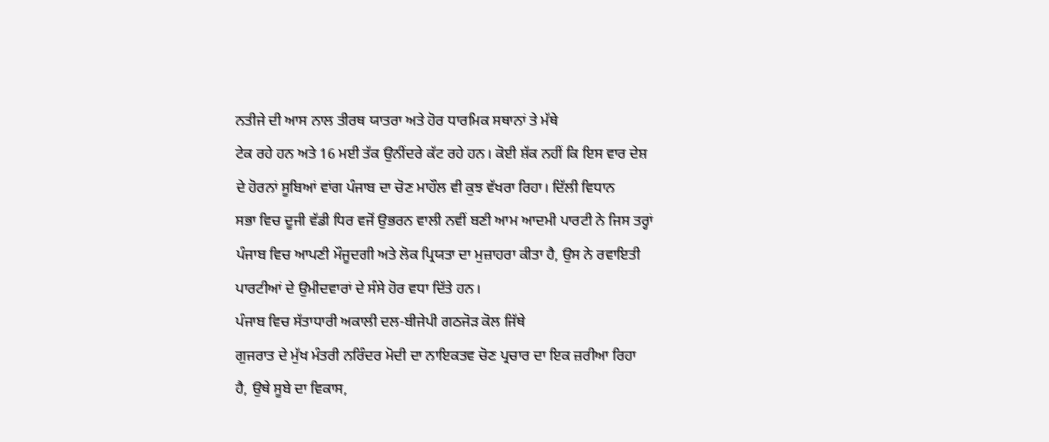ਨਤੀਜੇ ਦੀ ਆਸ ਨਾਲ ਤੀਰਥ ਯਾਤਰਾ ਅਤੇ ਹੋਰ ਧਾਰਮਿਕ ਸਥਾਨਾਂ ਤੇ ਮੱਥੇ
ਟੇਕ ਰਹੇ ਹਨ ਅਤੇ 16 ਮਈ ਤੱਕ ਉਨੀਂਦਰੇ ਕੱਟ ਰਹੇ ਹਨ। ਕੋਈ ਸ਼ੱਕ ਨਹੀਂ ਕਿ ਇਸ ਵਾਰ ਦੇਸ਼
ਦੇ ਹੋਰਨਾਂ ਸੂਬਿਆਂ ਵਾਂਗ ਪੰਜਾਬ ਦਾ ਚੋਣ ਮਾਹੌਲ ਵੀ ਕੁਝ ਵੱਖਰਾ ਰਿਹਾ। ਦਿੱਲੀ ਵਿਧਾਨ
ਸਭਾ ਵਿਚ ਦੂਜੀ ਵੱਡੀ ਧਿਰ ਵਜੋਂ ਉਭਰਨ ਵਾਲੀ ਨਵੀਂ ਬਣੀ ਆਮ ਆਦਮੀ ਪਾਰਟੀ ਨੇ ਜਿਸ ਤਰ੍ਹਾਂ
ਪੰਜਾਬ ਵਿਚ ਆਪਣੀ ਮੌਜੂਦਗੀ ਅਤੇ ਲੋਕ ਪ੍ਰਿਯਤਾ ਦਾ ਮੁਜ਼ਾਹਰਾ ਕੀਤਾ ਹੈ, ਉਸ ਨੇ ਰਵਾਇਤੀ
ਪਾਰਟੀਆਂ ਦੇ ਉਮੀਦਵਾਰਾਂ ਦੇ ਸੰਸੇ ਹੋਰ ਵਧਾ ਦਿੱਤੇ ਹਨ।
ਪੰਜਾਬ ਵਿਚ ਸੱਤਾਧਾਰੀ ਅਕਾਲੀ ਦਲ-ਬੀਜੇਪੀ ਗਠਜੋੜ ਕੋਲ ਜਿੱਥੇ
ਗੁਜਰਾਤ ਦੇ ਮੁੱਖ ਮੰਤਰੀ ਨਰਿੰਦਰ ਮੋਦੀ ਦਾ ਨਾਇਕਤਵ ਚੋਣ ਪ੍ਰਚਾਰ ਦਾ ਇਕ ਜ਼ਰੀਆ ਰਿਹਾ
ਹੈ, ਉਥੇ ਸੂਬੇ ਦਾ ਵਿਕਾਸ,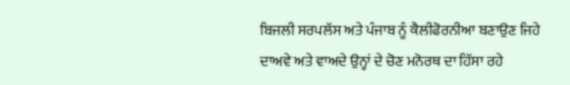ਬਿਜਲੀ ਸਰਪਲੱਸ ਅਤੇ ਪੰਜਾਬ ਨੂੰ ਕੈਲੀਫੋਰਨੀਆ ਬਣਾਉਣ ਜਿਹੇ
ਦਾਅਵੇ ਅਤੇ ਵਾਅਦੇ ਉਨ੍ਹਾਂ ਦੇ ਚੋਣ ਮਨੋਰਥ ਦਾ ਹਿੱਸਾ ਰਹੇ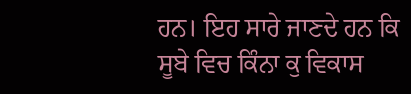ਹਨ। ਇਹ ਸਾਰੇ ਜਾਣਦੇ ਹਨ ਕਿ
ਸੂਬੇ ਵਿਚ ਕਿੰਨਾ ਕੁ ਵਿਕਾਸ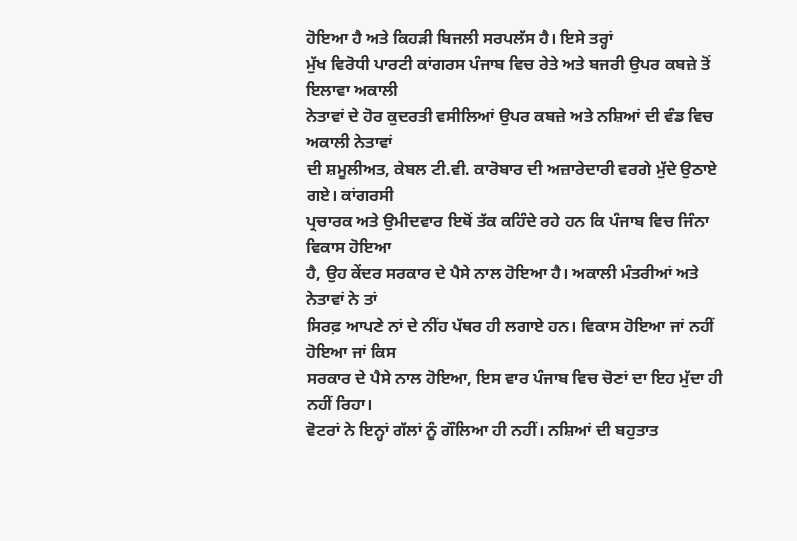ਹੋਇਆ ਹੈ ਅਤੇ ਕਿਹੜੀ ਬਿਜਲੀ ਸਰਪਲੱਸ ਹੈ। ਇਸੇ ਤਰ੍ਹਾਂ
ਮੁੱਖ ਵਿਰੋਧੀ ਪਾਰਟੀ ਕਾਂਗਰਸ ਪੰਜਾਬ ਵਿਚ ਰੇਤੇ ਅਤੇ ਬਜਰੀ ਉਪਰ ਕਬਜ਼ੇ ਤੋਂ ਇਲਾਵਾ ਅਕਾਲੀ
ਨੇਤਾਵਾਂ ਦੇ ਹੋਰ ਕੁਦਰਤੀ ਵਸੀਲਿਆਂ ਉਪਰ ਕਬਜ਼ੇ ਅਤੇ ਨਸ਼ਿਆਂ ਦੀ ਵੰਡ ਵਿਚ ਅਕਾਲੀ ਨੇਤਾਵਾਂ
ਦੀ ਸ਼ਮੂਲੀਅਤ, ਕੇਬਲ ਟੀ.ਵੀ. ਕਾਰੋਬਾਰ ਦੀ ਅਜ਼ਾਰੇਦਾਰੀ ਵਰਗੇ ਮੁੱਦੇ ਉਠਾਏ ਗਏ। ਕਾਂਗਰਸੀ
ਪ੍ਰਚਾਰਕ ਅਤੇ ਉਮੀਦਵਾਰ ਇਥੋਂ ਤੱਕ ਕਹਿੰਦੇ ਰਹੇ ਹਨ ਕਿ ਪੰਜਾਬ ਵਿਚ ਜਿੰਨਾ ਵਿਕਾਸ ਹੋਇਆ
ਹੈ, ਉਹ ਕੇਂਦਰ ਸਰਕਾਰ ਦੇ ਪੈਸੇ ਨਾਲ ਹੋਇਆ ਹੈ। ਅਕਾਲੀ ਮੰਤਰੀਆਂ ਅਤੇ ਨੇਤਾਵਾਂ ਨੇ ਤਾਂ
ਸਿਰਫ਼ ਆਪਣੇ ਨਾਂ ਦੇ ਨੀਂਹ ਪੱਥਰ ਹੀ ਲਗਾਏ ਹਨ। ਵਿਕਾਸ ਹੋਇਆ ਜਾਂ ਨਹੀਂ ਹੋਇਆ ਜਾਂ ਕਿਸ
ਸਰਕਾਰ ਦੇ ਪੈਸੇ ਨਾਲ ਹੋਇਆ, ਇਸ ਵਾਰ ਪੰਜਾਬ ਵਿਚ ਚੋਣਾਂ ਦਾ ਇਹ ਮੁੱਦਾ ਹੀ ਨਹੀਂ ਰਿਹਾ।
ਵੋਟਰਾਂ ਨੇ ਇਨ੍ਹਾਂ ਗੱਲਾਂ ਨੂੰ ਗੌਲਿਆ ਹੀ ਨਹੀਂ। ਨਸ਼ਿਆਂ ਦੀ ਬਹੁਤਾਤ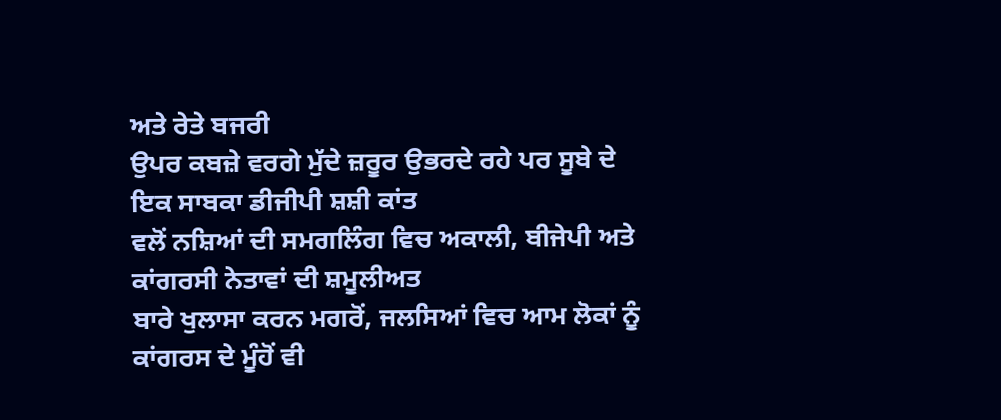ਅਤੇ ਰੇਤੇ ਬਜਰੀ
ਉਪਰ ਕਬਜ਼ੇ ਵਰਗੇ ਮੁੱਦੇ ਜ਼ਰੂਰ ਉਭਰਦੇ ਰਹੇ ਪਰ ਸੂਬੇ ਦੇ ਇਕ ਸਾਬਕਾ ਡੀਜੀਪੀ ਸ਼ਸ਼ੀ ਕਾਂਤ
ਵਲੋਂ ਨਸ਼ਿਆਂ ਦੀ ਸਮਗਲਿੰਗ ਵਿਚ ਅਕਾਲੀ, ਬੀਜੇਪੀ ਅਤੇ ਕਾਂਗਰਸੀ ਨੇਤਾਵਾਂ ਦੀ ਸ਼ਮੂਲੀਅਤ
ਬਾਰੇ ਖੁਲਾਸਾ ਕਰਨ ਮਗਰੋਂ, ਜਲਸਿਆਂ ਵਿਚ ਆਮ ਲੋਕਾਂ ਨੂੰ ਕਾਂਗਰਸ ਦੇ ਮੂੰਹੋਂ ਵੀ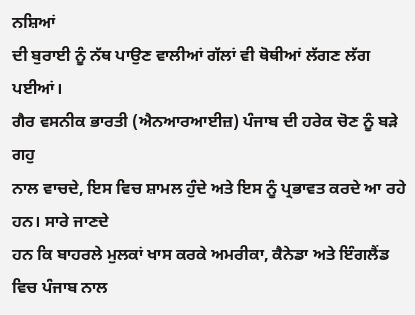ਨਸ਼ਿਆਂ
ਦੀ ਬੁਰਾਈ ਨੂੰ ਨੱਥ ਪਾਉਣ ਵਾਲੀਆਂ ਗੱਲਾਂ ਵੀ ਥੋਥੀਆਂ ਲੱਗਣ ਲੱਗ ਪਈਆਂ।
ਗੈਰ ਵਸਨੀਕ ਭਾਰਤੀ (ਐਨਆਰਆਈਜ਼) ਪੰਜਾਬ ਦੀ ਹਰੇਕ ਚੋਣ ਨੂੰ ਬੜੇ ਗਹੁ
ਨਾਲ ਵਾਚਦੇ, ਇਸ ਵਿਚ ਸ਼ਾਮਲ ਹੁੰਦੇ ਅਤੇ ਇਸ ਨੂੰ ਪ੍ਰਭਾਵਤ ਕਰਦੇ ਆ ਰਹੇ ਹਨ। ਸਾਰੇ ਜਾਣਦੇ
ਹਨ ਕਿ ਬਾਹਰਲੇ ਮੁਲਕਾਂ ਖਾਸ ਕਰਕੇ ਅਮਰੀਕਾ, ਕੈਨੇਡਾ ਅਤੇ ਇੰਗਲੈਂਡ ਵਿਚ ਪੰਜਾਬ ਨਾਲ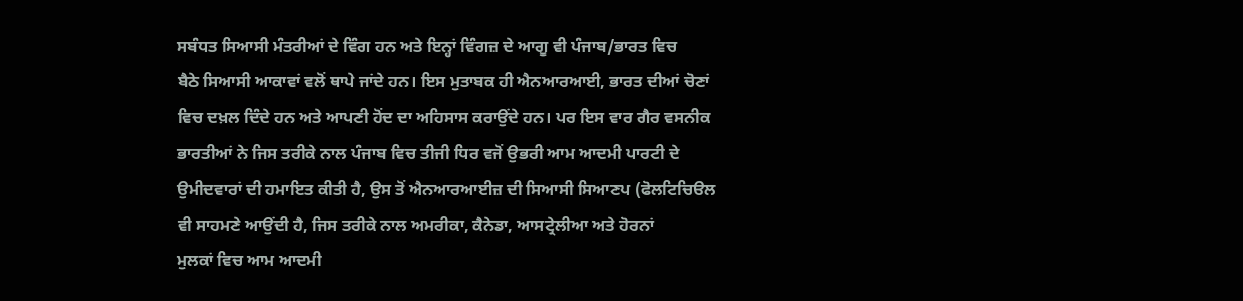ਸਬੰਧਤ ਸਿਆਸੀ ਮੰਤਰੀਆਂ ਦੇ ਵਿੰਗ ਹਨ ਅਤੇ ਇਨ੍ਹਾਂ ਵਿੰਗਜ਼ ਦੇ ਆਗੂ ਵੀ ਪੰਜਾਬ/ਭਾਰਤ ਵਿਚ
ਬੈਠੇ ਸਿਆਸੀ ਆਕਾਵਾਂ ਵਲੋਂ ਥਾਪੇ ਜਾਂਦੇ ਹਨ। ਇਸ ਮੁਤਾਬਕ ਹੀ ਐਨਆਰਆਈ, ਭਾਰਤ ਦੀਆਂ ਚੋਣਾਂ
ਵਿਚ ਦਖ਼ਲ ਦਿੰਦੇ ਹਨ ਅਤੇ ਆਪਣੀ ਹੋਂਦ ਦਾ ਅਹਿਸਾਸ ਕਰਾਉਂਦੇ ਹਨ। ਪਰ ਇਸ ਵਾਰ ਗੈਰ ਵਸਨੀਕ
ਭਾਰਤੀਆਂ ਨੇ ਜਿਸ ਤਰੀਕੇ ਨਾਲ ਪੰਜਾਬ ਵਿਚ ਤੀਜੀ ਧਿਰ ਵਜੋਂ ਉਭਰੀ ਆਮ ਆਦਮੀ ਪਾਰਟੀ ਦੇ
ਉਮੀਦਵਾਰਾਂ ਦੀ ਹਮਾਇਤ ਕੀਤੀ ਹੈ, ਉਸ ਤੋਂ ਐਨਆਰਆਈਜ਼ ਦੀ ਸਿਆਸੀ ਸਿਆਣਪ (ਫੋਲਟਿਚਿੳਲ
ਵੀ ਸਾਹਮਣੇ ਆਉਂਦੀ ਹੈ, ਜਿਸ ਤਰੀਕੇ ਨਾਲ ਅਮਰੀਕਾ, ਕੈਨੇਡਾ, ਆਸਟ੍ਰੇਲੀਆ ਅਤੇ ਹੋਰਨਾਂ
ਮੁਲਕਾਂ ਵਿਚ ਆਮ ਆਦਮੀ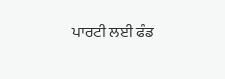ਪਾਰਟੀ ਲਈ ਫੰਡ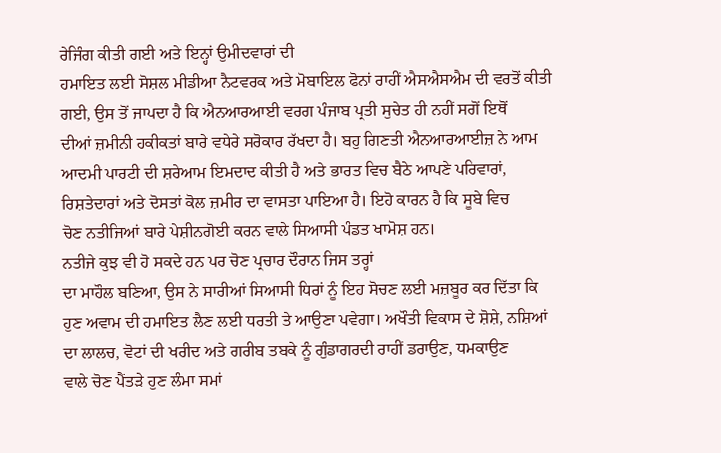ਰੇਜਿੰਗ ਕੀਤੀ ਗਈ ਅਤੇ ਇਨ੍ਹਾਂ ਉਮੀਦਵਾਰਾਂ ਦੀ
ਹਮਾਇਤ ਲਈ ਸੋਸ਼ਲ ਮੀਡੀਆ ਨੈਟਵਰਕ ਅਤੇ ਮੋਬਾਇਲ ਫੋਨਾਂ ਰਾਹੀਂ ਐਸਐਸਐਮ ਦੀ ਵਰਤੋਂ ਕੀਤੀ
ਗਈ, ਉਸ ਤੋਂ ਜਾਪਦਾ ਹੈ ਕਿ ਐਨਆਰਆਈ ਵਰਗ ਪੰਜਾਬ ਪ੍ਰਤੀ ਸੁਚੇਤ ਹੀ ਨਹੀਂ ਸਗੋਂ ਇਥੋਂ
ਦੀਆਂ ਜ਼ਮੀਨੀ ਹਕੀਕਤਾਂ ਬਾਰੇ ਵਧੇਰੇ ਸਰੋਕਾਰ ਰੱਖਦਾ ਹੈ। ਬਹੁ ਗਿਣਤੀ ਐਨਆਰਆਈਜ਼ ਨੇ ਆਮ
ਆਦਮੀ ਪਾਰਟੀ ਦੀ ਸ਼ਰੇਆਮ ਇਮਦਾਦ ਕੀਤੀ ਹੈ ਅਤੇ ਭਾਰਤ ਵਿਚ ਬੈਠੇ ਆਪਣੇ ਪਰਿਵਾਰਾਂ,
ਰਿਸ਼ਤੇਦਾਰਾਂ ਅਤੇ ਦੋਸਤਾਂ ਕੋਲ ਜ਼ਮੀਰ ਦਾ ਵਾਸਤਾ ਪਾਇਆ ਹੈ। ਇਹੋ ਕਾਰਨ ਹੈ ਕਿ ਸੂਬੇ ਵਿਚ
ਚੋਣ ਨਤੀਜਿਆਂ ਬਾਰੇ ਪੇਸ਼ੀਨਗੋਈ ਕਰਨ ਵਾਲੇ ਸਿਆਸੀ ਪੰਡਤ ਖਾਮੋਸ਼ ਹਨ।
ਨਤੀਜੇ ਕੁਝ ਵੀ ਹੋ ਸਕਦੇ ਹਨ ਪਰ ਚੋਣ ਪ੍ਰਚਾਰ ਦੌਰਾਨ ਜਿਸ ਤਰ੍ਹਾਂ
ਦਾ ਮਾਹੌਲ ਬਣਿਆ, ਉਸ ਨੇ ਸਾਰੀਆਂ ਸਿਆਸੀ ਧਿਰਾਂ ਨੂੰ ਇਹ ਸੋਚਣ ਲਈ ਮਜ਼ਬੂਰ ਕਰ ਦਿੱਤਾ ਕਿ
ਹੁਣ ਅਵਾਮ ਦੀ ਹਮਾਇਤ ਲੈਣ ਲਈ ਧਰਤੀ ਤੇ ਆਉਣਾ ਪਵੇਗਾ। ਅਖੌਤੀ ਵਿਕਾਸ ਦੇ ਸ਼ੋਸ਼ੇ, ਨਸ਼ਿਆਂ
ਦਾ ਲਾਲਚ, ਵੋਟਾਂ ਦੀ ਖਰੀਦ ਅਤੇ ਗਰੀਬ ਤਬਕੇ ਨੂੰ ਗੁੰਡਾਗਰਦੀ ਰਾਹੀਂ ਡਰਾਉਣ, ਧਮਕਾਉਣ
ਵਾਲੇ ਚੋਣ ਪੈਂਤੜੇ ਹੁਣ ਲੰਮਾ ਸਮਾਂ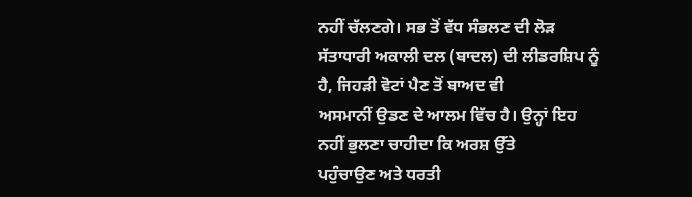ਨਹੀਂ ਚੱਲਣਗੇ। ਸਭ ਤੋਂ ਵੱਧ ਸੰਭਲਣ ਦੀ ਲੋੜ
ਸੱਤਾਧਾਰੀ ਅਕਾਲੀ ਦਲ (ਬਾਦਲ) ਦੀ ਲੀਡਰਸ਼ਿਪ ਨੂੰ ਹੈ, ਜਿਹੜੀ ਵੋਟਾਂ ਪੈਣ ਤੋਂ ਬਾਅਦ ਵੀ
ਅਸਮਾਨੀਂ ਉਡਣ ਦੇ ਆਲਮ ਵਿੱਚ ਹੈ। ਉਨ੍ਹਾਂ ਇਹ ਨਹੀਂ ਭੁਲਣਾ ਚਾਹੀਦਾ ਕਿ ਅਰਸ਼ ਉੱਤੇ
ਪਹੁੰਚਾਉਣ ਅਤੇ ਧਰਤੀ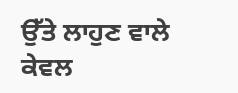ਉੱਤੇ ਲਾਹੁਣ ਵਾਲੇ ਕੇਵਲ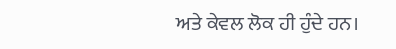ਅਤੇ ਕੇਵਲ ਲੋਕ ਹੀ ਹੁੰਦੇ ਹਨ।